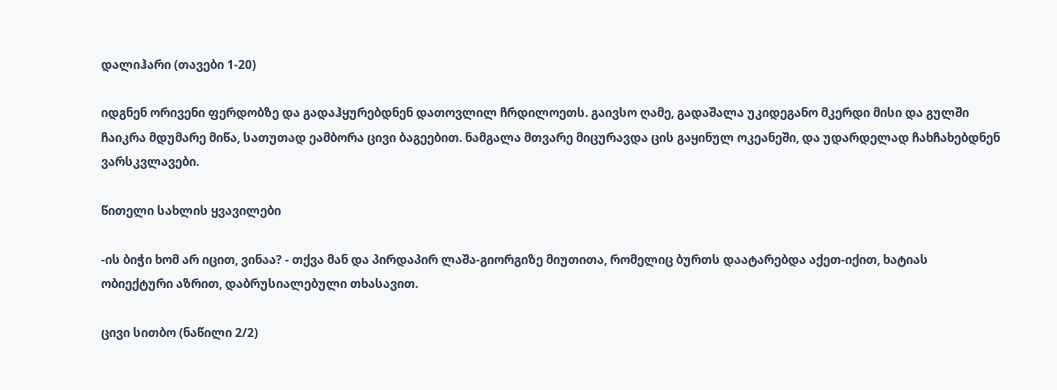დალიჰარი (თავები 1-20)

იდგნენ ორივენი ფერდობზე და გადაჰყურებდნენ დათოვლილ ჩრდილოეთს. გაივსო ღამე, გადაშალა უკიდეგანო მკერდი მისი და გულში ჩაიკრა მდუმარე მიწა, სათუთად ეამბორა ცივი ბაგეებით. ნამგალა მთვარე მიცურავდა ცის გაყინულ ოკეანეში, და უდარდელად ჩახჩახებდნენ ვარსკვლავები.

წითელი სახლის ყვავილები

-ის ბიჭი ხომ არ იცით, ვინაა? - თქვა მან და პირდაპირ ლაშა-გიორგიზე მიუთითა, რომელიც ბურთს დაატარებდა აქეთ-იქით, ხატიას ობიექტური აზრით, დაბრუსიალებული თხასავით.

ცივი სითბო (ნაწილი 2/2)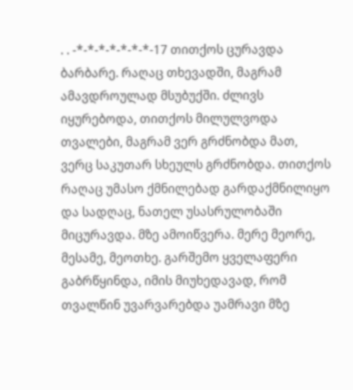. . -*-*-*-*-*-*-*-17 თითქოს ცურავდა ბარბარე. რაღაც თხევადში, მაგრამ ამავდროულად მსუბუქში. ძლივს იყურებოდა, თითქოს მილულვოდა თვალები, მაგრამ ვერ გრძნობდა მათ, ვერც საკუთარ სხეულს გრძნობდა. თითქოს რაღაც უმასო ქმნილებად გარდაქმნილიყო და სადღაც, ნათელ უსასრულობაში მიცურავდა. მზე ამოიწვერა. მერე მეორე, მესამე, მეოთხე. გარშემო ყველაფერი გაბრწყინდა, იმის მიუხედავად, რომ თვალწინ უვარვარებდა უამრავი მზე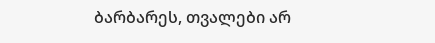ბარბარეს, თვალები არ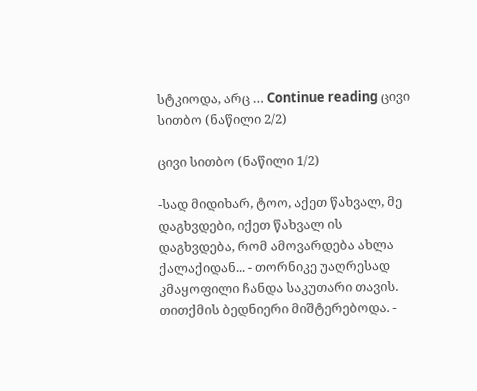სტკიოდა, არც … Continue reading ცივი სითბო (ნაწილი 2/2)

ცივი სითბო (ნაწილი 1/2)

-სად მიდიხარ, ტოო, აქეთ წახვალ, მე დაგხვდები, იქეთ წახვალ ის დაგხვდება, რომ ამოვარდება ახლა ქალაქიდან... - თორნიკე უაღრესად კმაყოფილი ჩანდა საკუთარი თავის. თითქმის ბედნიერი მიშტერებოდა. -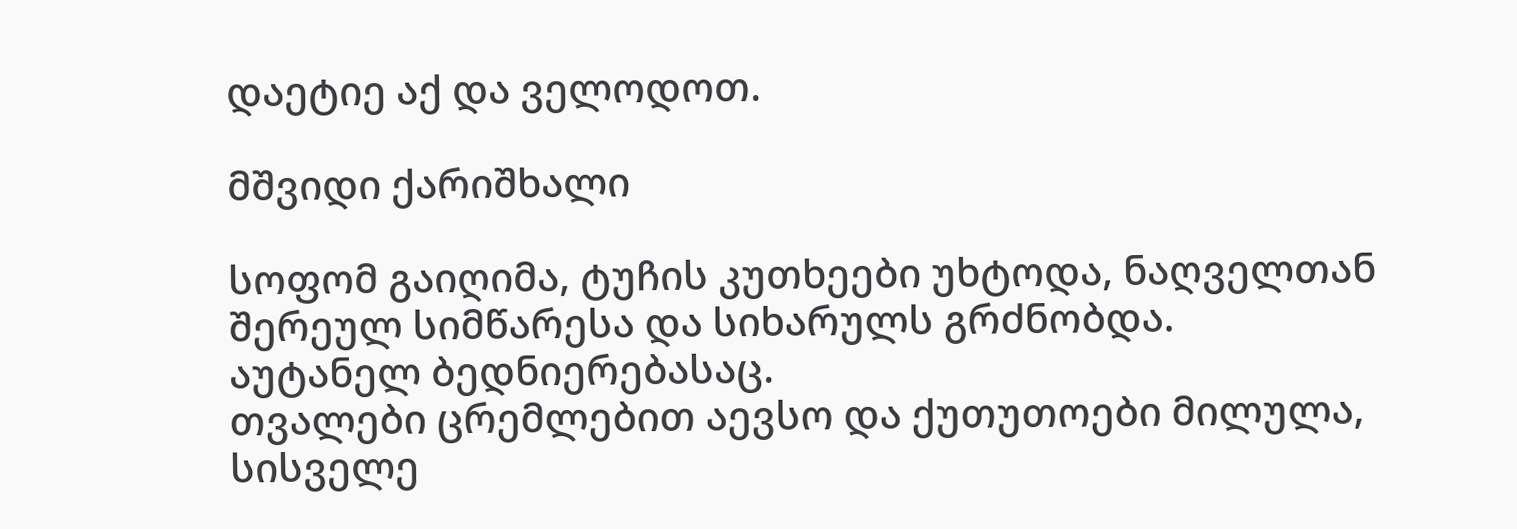დაეტიე აქ და ველოდოთ.

მშვიდი ქარიშხალი

სოფომ გაიღიმა, ტუჩის კუთხეები უხტოდა, ნაღველთან შერეულ სიმწარესა და სიხარულს გრძნობდა.
აუტანელ ბედნიერებასაც.
თვალები ცრემლებით აევსო და ქუთუთოები მილულა, სისველე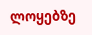ლოყებზე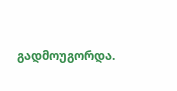გადმოუგორდა.